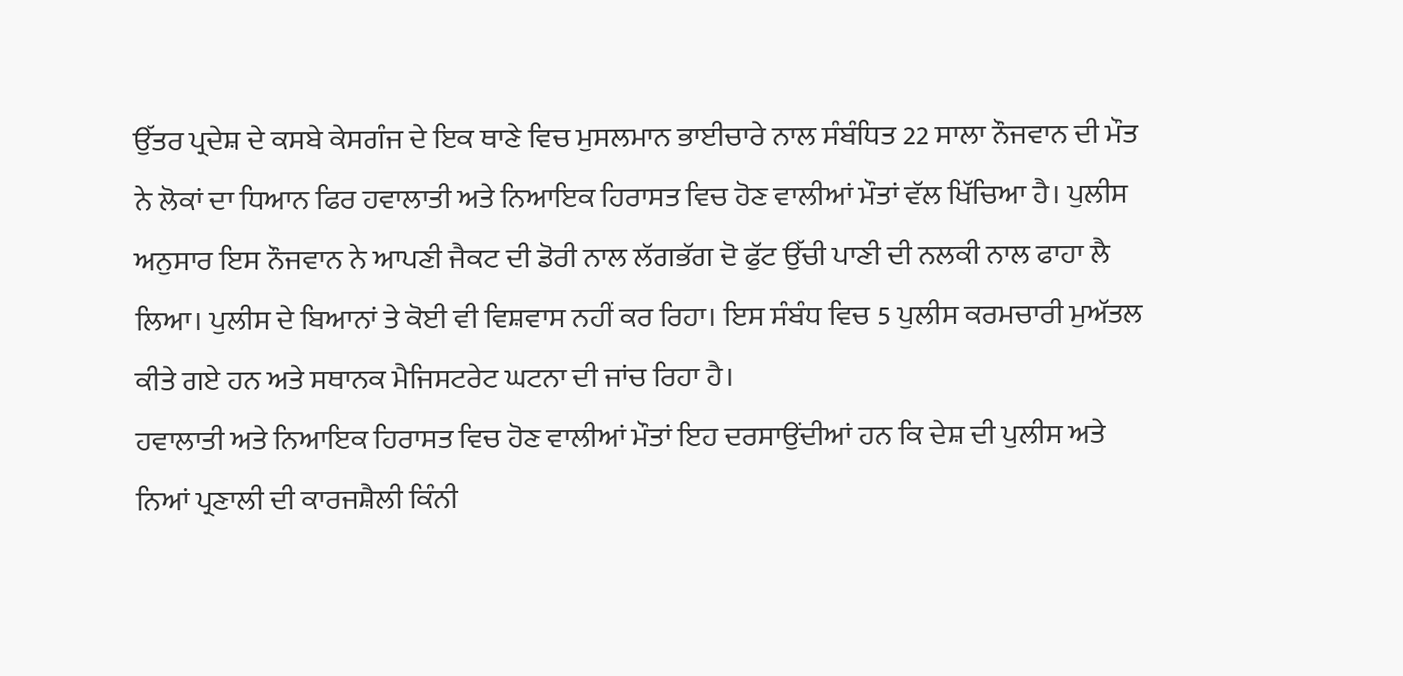ਉੱਤਰ ਪ੍ਰਦੇਸ਼ ਦੇ ਕਸਬੇ ਕੇਸਗੰਜ ਦੇ ਇਕ ਥਾਣੇ ਵਿਚ ਮੁਸਲਮਾਨ ਭਾਈਚਾਰੇ ਨਾਲ ਸੰਬੰਧਿਤ 22 ਸਾਲਾ ਨੌਜਵਾਨ ਦੀ ਮੌਤ ਨੇ ਲੋਕਾਂ ਦਾ ਧਿਆਨ ਫਿਰ ਹਵਾਲਾਤੀ ਅਤੇ ਨਿਆਇਕ ਹਿਰਾਸਤ ਵਿਚ ਹੋਣ ਵਾਲੀਆਂ ਮੌਤਾਂ ਵੱਲ ਖਿੱਚਿਆ ਹੈ। ਪੁਲੀਸ ਅਨੁਸਾਰ ਇਸ ਨੌਜਵਾਨ ਨੇ ਆਪਣੀ ਜੈਕਟ ਦੀ ਡੋਰੀ ਨਾਲ ਲੱਗਭੱਗ ਦੋ ਫੁੱਟ ਉੱਚੀ ਪਾਣੀ ਦੀ ਨਲਕੀ ਨਾਲ ਫਾਹਾ ਲੈ ਲਿਆ। ਪੁਲੀਸ ਦੇ ਬਿਆਨਾਂ ਤੇ ਕੋਈ ਵੀ ਵਿਸ਼ਵਾਸ ਨਹੀਂ ਕਰ ਰਿਹਾ। ਇਸ ਸੰਬੰਧ ਵਿਚ 5 ਪੁਲੀਸ ਕਰਮਚਾਰੀ ਮੁਅੱਤਲ ਕੀਤੇ ਗਏ ਹਨ ਅਤੇ ਸਥਾਨਕ ਮੈਜਿਸਟਰੇਟ ਘਟਨਾ ਦੀ ਜਾਂਚ ਰਿਹਾ ਹੈ।
ਹਵਾਲਾਤੀ ਅਤੇ ਨਿਆਇਕ ਹਿਰਾਸਤ ਵਿਚ ਹੋਣ ਵਾਲੀਆਂ ਮੌਤਾਂ ਇਹ ਦਰਸਾਉਂਦੀਆਂ ਹਨ ਕਿ ਦੇਸ਼ ਦੀ ਪੁਲੀਸ ਅਤੇ ਨਿਆਂ ਪ੍ਰਣਾਲੀ ਦੀ ਕਾਰਜਸ਼ੈਲੀ ਕਿੰਨੀ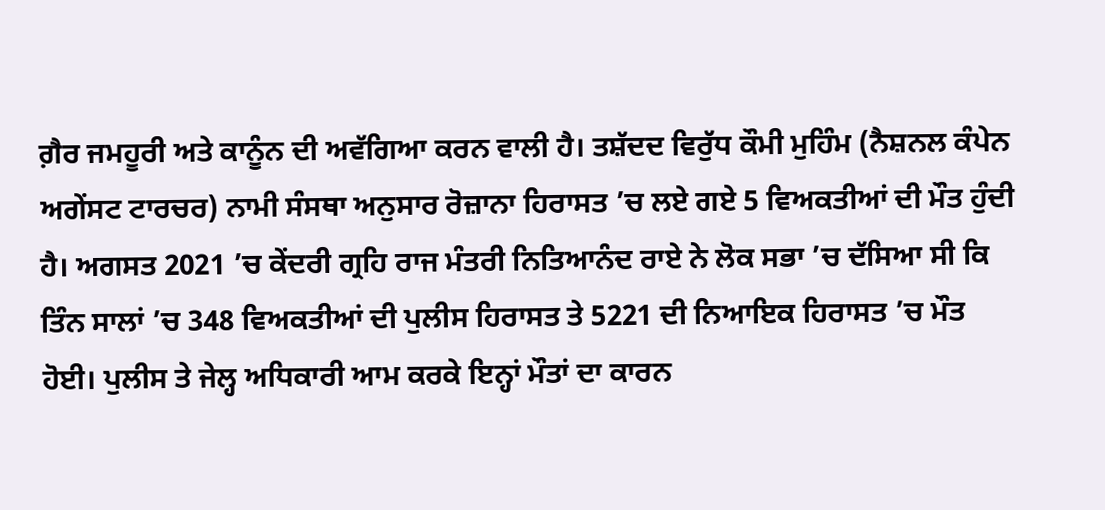ਗ਼ੈਰ ਜਮਹੂਰੀ ਅਤੇ ਕਾਨੂੰਨ ਦੀ ਅਵੱਗਿਆ ਕਰਨ ਵਾਲੀ ਹੈ। ਤਸ਼ੱਦਦ ਵਿਰੁੱਧ ਕੌਮੀ ਮੁਹਿੰਮ (ਨੈਸ਼ਨਲ ਕੰਪੇਨ ਅਗੇਂਸਟ ਟਾਰਚਰ) ਨਾਮੀ ਸੰਸਥਾ ਅਨੁਸਾਰ ਰੋਜ਼ਾਨਾ ਹਿਰਾਸਤ ’ਚ ਲਏ ਗਏ 5 ਵਿਅਕਤੀਆਂ ਦੀ ਮੌਤ ਹੁੰਦੀ ਹੈ। ਅਗਸਤ 2021 ’ਚ ਕੇਂਦਰੀ ਗ੍ਰਹਿ ਰਾਜ ਮੰਤਰੀ ਨਿਤਿਆਨੰਦ ਰਾਏ ਨੇ ਲੋਕ ਸਭਾ ’ਚ ਦੱਸਿਆ ਸੀ ਕਿ ਤਿੰਨ ਸਾਲਾਂ ’ਚ 348 ਵਿਅਕਤੀਆਂ ਦੀ ਪੁਲੀਸ ਹਿਰਾਸਤ ਤੇ 5221 ਦੀ ਨਿਆਇਕ ਹਿਰਾਸਤ ’ਚ ਮੌਤ ਹੋਈ। ਪੁਲੀਸ ਤੇ ਜੇਲ੍ਹ ਅਧਿਕਾਰੀ ਆਮ ਕਰਕੇ ਇਨ੍ਹਾਂ ਮੌਤਾਂ ਦਾ ਕਾਰਨ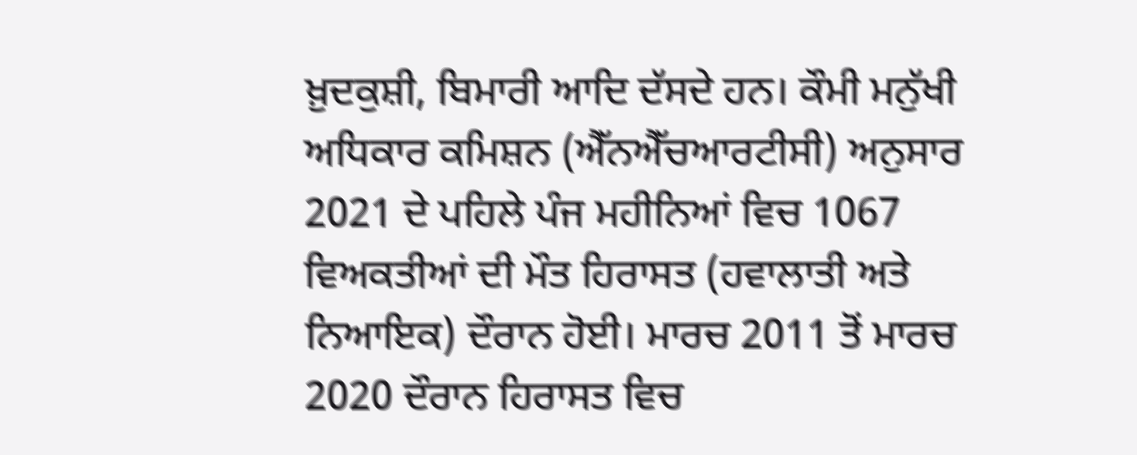ਖ਼ੁਦਕੁਸ਼ੀ, ਬਿਮਾਰੀ ਆਦਿ ਦੱਸਦੇ ਹਨ। ਕੌਮੀ ਮਨੁੱਖੀ ਅਧਿਕਾਰ ਕਮਿਸ਼ਨ (ਐੱਨਐੱਚਆਰਟੀਸੀ) ਅਨੁਸਾਰ 2021 ਦੇ ਪਹਿਲੇ ਪੰਜ ਮਹੀਨਿਆਂ ਵਿਚ 1067 ਵਿਅਕਤੀਆਂ ਦੀ ਮੌਤ ਹਿਰਾਸਤ (ਹਵਾਲਾਤੀ ਅਤੇ ਨਿਆਇਕ) ਦੌਰਾਨ ਹੋਈ। ਮਾਰਚ 2011 ਤੋਂ ਮਾਰਚ 2020 ਦੌਰਾਨ ਹਿਰਾਸਤ ਵਿਚ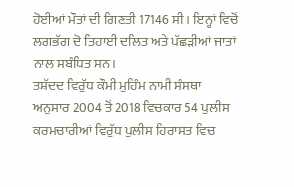ਹੋਈਆਂ ਮੌਤਾਂ ਦੀ ਗਿਣਤੀ 17146 ਸੀ। ਇਨ੍ਹਾਂ ਵਿਚੋਂ ਲਗਭੱਗ ਦੋ ਤਿਹਾਈ ਦਲਿਤ ਅਤੇ ਪੱਛੜੀਆਂ ਜਾਤਾਂ ਨਾਲ ਸਬੰਧਿਤ ਸਨ।
ਤਸ਼ੱਦਦ ਵਿਰੁੱਧ ਕੌਮੀ ਮੁਹਿੰਮ ਨਾਮੀ ਸੰਸਥਾ ਅਨੁਸਾਰ 2004 ਤੋਂ 2018 ਵਿਚਕਾਰ 54 ਪੁਲੀਸ ਕਰਮਚਾਰੀਆਂ ਵਿਰੁੱਧ ਪੁਲੀਸ ਹਿਰਾਸਤ ਵਿਚ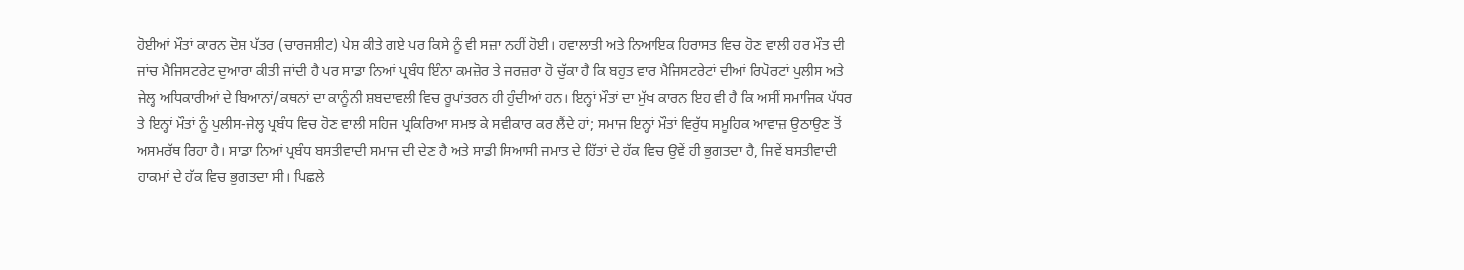ਹੋਈਆਂ ਮੌਤਾਂ ਕਾਰਨ ਦੋਸ਼ ਪੱਤਰ (ਚਾਰਜਸ਼ੀਟ) ਪੇਸ਼ ਕੀਤੇ ਗਏ ਪਰ ਕਿਸੇ ਨੂੰ ਵੀ ਸਜ਼ਾ ਨਹੀਂ ਹੋਈ। ਹਵਾਲਾਤੀ ਅਤੇ ਨਿਆਇਕ ਹਿਰਾਸਤ ਵਿਚ ਹੋਣ ਵਾਲੀ ਹਰ ਮੌਤ ਦੀ ਜਾਂਚ ਮੈਜਿਸਟਰੇਟ ਦੁਆਰਾ ਕੀਤੀ ਜਾਂਦੀ ਹੈ ਪਰ ਸਾਡਾ ਨਿਆਂ ਪ੍ਰਬੰਧ ਇੰਨਾ ਕਮਜ਼ੋਰ ਤੇ ਜਰਜ਼ਰਾ ਹੋ ਚੁੱਕਾ ਹੈ ਕਿ ਬਹੁਤ ਵਾਰ ਮੈਜਿਸਟਰੇਟਾਂ ਦੀਆਂ ਰਿਪੋਰਟਾਂ ਪੁਲੀਸ ਅਤੇ ਜੇਲ੍ਹ ਅਧਿਕਾਰੀਆਂ ਦੇ ਬਿਆਨਾਂ/ਕਥਨਾਂ ਦਾ ਕਾਨੂੰਨੀ ਸ਼ਬਦਾਵਲੀ ਵਿਚ ਰੂਪਾਂਤਰਨ ਹੀ ਹੁੰਦੀਆਂ ਹਨ। ਇਨ੍ਹਾਂ ਮੌਤਾਂ ਦਾ ਮੁੱਖ ਕਾਰਨ ਇਹ ਵੀ ਹੈ ਕਿ ਅਸੀਂ ਸਮਾਜਿਕ ਪੱਧਰ ਤੇ ਇਨ੍ਹਾਂ ਮੌਤਾਂ ਨੂੰ ਪੁਲੀਸ-ਜੇਲ੍ਹ ਪ੍ਰਬੰਧ ਵਿਚ ਹੋਣ ਵਾਲੀ ਸਹਿਜ ਪ੍ਰਕਿਰਿਆ ਸਮਝ ਕੇ ਸਵੀਕਾਰ ਕਰ ਲੈਂਦੇ ਹਾਂ; ਸਮਾਜ ਇਨ੍ਹਾਂ ਮੌਤਾਂ ਵਿਰੁੱਧ ਸਮੂਹਿਕ ਆਵਾਜ਼ ਉਠਾਉਣ ਤੋਂ ਅਸਮਰੱਥ ਰਿਹਾ ਹੈ। ਸਾਡਾ ਨਿਆਂ ਪ੍ਰਬੰਧ ਬਸਤੀਵਾਦੀ ਸਮਾਜ ਦੀ ਦੇਣ ਹੈ ਅਤੇ ਸਾਡੀ ਸਿਆਸੀ ਜਮਾਤ ਦੇ ਹਿੱਤਾਂ ਦੇ ਹੱਕ ਵਿਚ ਉਵੇਂ ਹੀ ਭੁਗਤਦਾ ਹੈ, ਜਿਵੇਂ ਬਸਤੀਵਾਦੀ ਹਾਕਮਾਂ ਦੇ ਹੱਕ ਵਿਚ ਭੁਗਤਦਾ ਸੀ। ਪਿਛਲੇ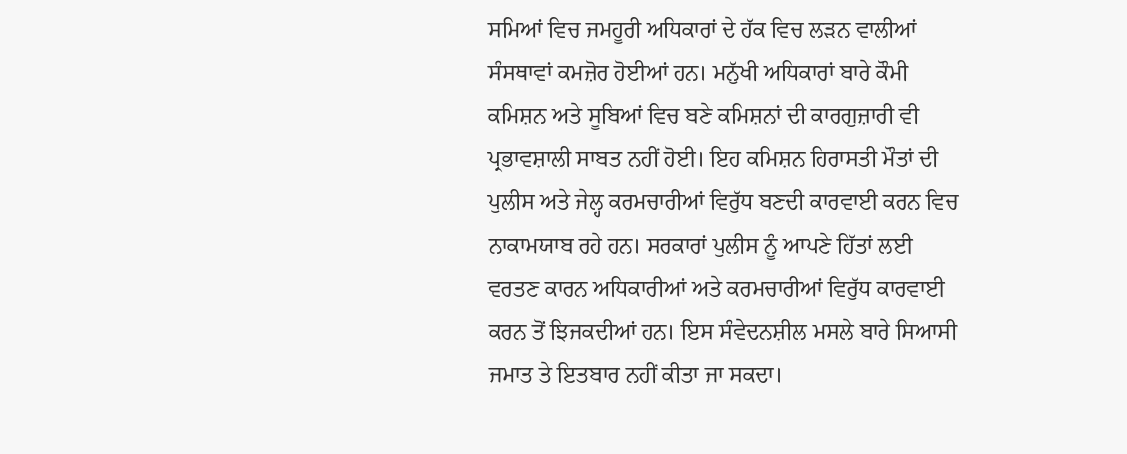ਸਮਿਆਂ ਵਿਚ ਜਮਹੂਰੀ ਅਧਿਕਾਰਾਂ ਦੇ ਹੱਕ ਵਿਚ ਲੜਨ ਵਾਲੀਆਂ ਸੰਸਥਾਵਾਂ ਕਮਜ਼ੋਰ ਹੋਈਆਂ ਹਨ। ਮਨੁੱਖੀ ਅਧਿਕਾਰਾਂ ਬਾਰੇ ਕੌਮੀ ਕਮਿਸ਼ਨ ਅਤੇ ਸੂਬਿਆਂ ਵਿਚ ਬਣੇ ਕਮਿਸ਼ਨਾਂ ਦੀ ਕਾਰਗੁਜ਼ਾਰੀ ਵੀ ਪ੍ਰਭਾਵਸ਼ਾਲੀ ਸਾਬਤ ਨਹੀਂ ਹੋਈ। ਇਹ ਕਮਿਸ਼ਨ ਹਿਰਾਸਤੀ ਮੌਤਾਂ ਦੀ ਪੁਲੀਸ ਅਤੇ ਜੇਲ੍ਹ ਕਰਮਚਾਰੀਆਂ ਵਿਰੁੱਧ ਬਣਦੀ ਕਾਰਵਾਈ ਕਰਨ ਵਿਚ ਨਾਕਾਮਯਾਬ ਰਹੇ ਹਨ। ਸਰਕਾਰਾਂ ਪੁਲੀਸ ਨੂੰ ਆਪਣੇ ਹਿੱਤਾਂ ਲਈ ਵਰਤਣ ਕਾਰਨ ਅਧਿਕਾਰੀਆਂ ਅਤੇ ਕਰਮਚਾਰੀਆਂ ਵਿਰੁੱਧ ਕਾਰਵਾਈ ਕਰਨ ਤੋਂ ਝਿਜਕਦੀਆਂ ਹਨ। ਇਸ ਸੰਵੇਦਨਸ਼ੀਲ ਮਸਲੇ ਬਾਰੇ ਸਿਆਸੀ ਜਮਾਤ ਤੇ ਇਤਬਾਰ ਨਹੀਂ ਕੀਤਾ ਜਾ ਸਕਦਾ।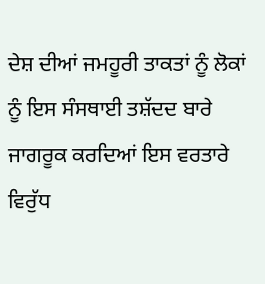ਦੇਸ਼ ਦੀਆਂ ਜਮਹੂਰੀ ਤਾਕਤਾਂ ਨੂੰ ਲੋਕਾਂ ਨੂੰ ਇਸ ਸੰਸਥਾਈ ਤਸ਼ੱਦਦ ਬਾਰੇ ਜਾਗਰੂਕ ਕਰਦਿਆਂ ਇਸ ਵਰਤਾਰੇ ਵਿਰੁੱਧ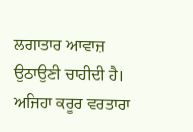ਲਗਾਤਾਰ ਆਵਾਜ਼ ਉਠਾਉਣੀ ਚਾਹੀਦੀ ਹੈ। ਅਜਿਹਾ ਕਰੂਰ ਵਰਤਾਰਾ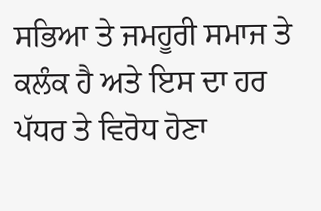ਸਭਿਆ ਤੇ ਜਮਹੂਰੀ ਸਮਾਜ ਤੇ ਕਲੰਕ ਹੈ ਅਤੇ ਇਸ ਦਾ ਹਰ ਪੱਧਰ ਤੇ ਵਿਰੋਧ ਹੋਣਾ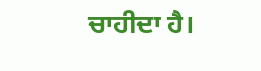ਚਾਹੀਦਾ ਹੈ।